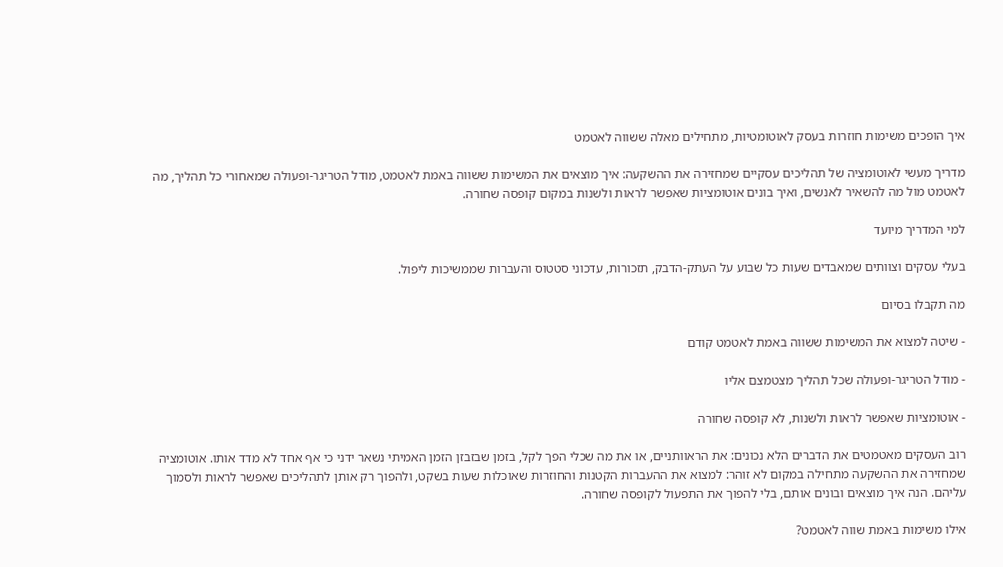איך הופכים משימות חוזרות בעסק לאוטומטיות, מתחילים מאלה ששווה לאטמט

מדריך מעשי לאוטומציה של תהליכים עסקיים שמחזירה את ההשקעה: איך מוצאים את המשימות ששווה באמת לאטמט, מודל הטריגר-ופעולה שמאחורי כל תהליך, מה לאטמט מול מה להשאיר לאנשים, ואיך בונים אוטומציות שאפשר לראות ולשנות במקום קופסה שחורה.

למי המדריך מיועד

בעלי עסקים וצוותים שמאבדים שעות כל שבוע על העתק-הדבק, תזכורות, עדכוני סטטוס והעברות שממשיכות ליפול.

מה תקבלו בסיום

- שיטה למצוא את המשימות ששווה באמת לאטמט קודם

- מודל הטריגר-ופעולה שכל תהליך מצטמצם אליו

- אוטומציות שאפשר לראות ולשנות, לא קופסה שחורה

רוב העסקים מאטמטים את הדברים הלא נכונים: את הראוותניים, או את מה שכלי הפך לקל, בזמן שבזבזן הזמן האמיתי נשאר ידני כי אף אחד לא מדד אותו. אוטומציה שמחזירה את ההשקעה מתחילה במקום לא זוהר: למצוא את ההעברות הקטנות והחוזרות שאוכלות שעות בשקט, ולהפוך רק אותן לתהליכים שאפשר לראות ולסמוך עליהם. הנה איך מוצאים ובונים אותם, בלי להפוך את התפעול לקופסה שחורה.

אילו משימות באמת שווה לאטמט?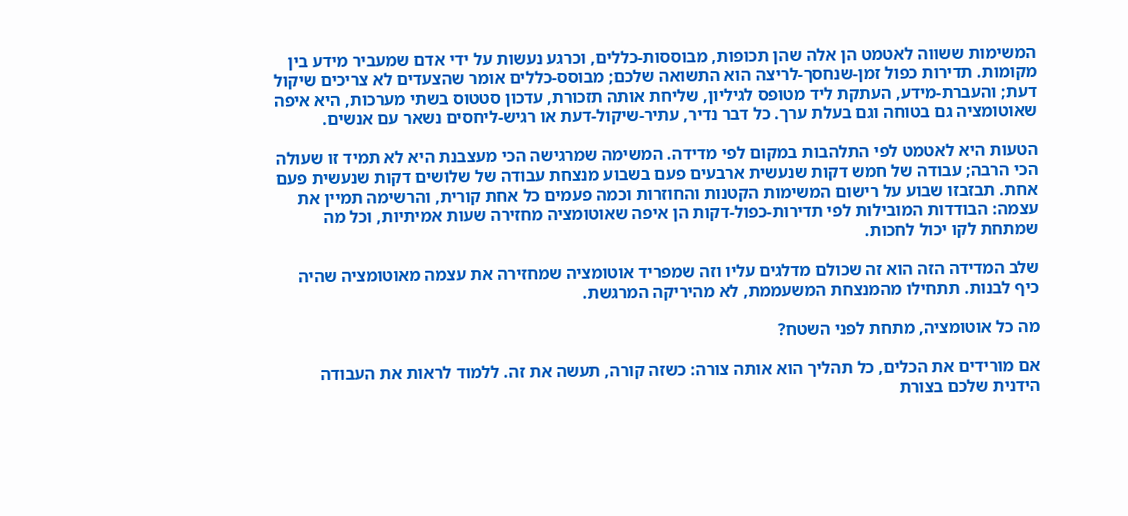המשימות ששווה לאטמט הן אלה שהן תכופות, מבוססות-כללים, וכרגע נעשות על ידי אדם שמעביר מידע בין מקומות. תדירות כפול זמן-שנחסך-לריצה הוא התשואה שלכם; מבוסס-כללים אומר שהצעדים לא צריכים שיקול דעת; והעברת-מידע, העתקת ליד מטופס לגיליון, שליחת אותה תזכורת, עדכון סטטוס בשתי מערכות, היא איפה שאוטומציה גם בטוחה וגם בעלת ערך. כל דבר נדיר, עתיר-שיקול-דעת או רגיש-ליחסים נשאר עם אנשים.

הטעות היא לאטמט לפי התלהבות במקום לפי מדידה. המשימה שמרגישה הכי מעצבנת היא לא תמיד זו שעולה הכי הרבה; עבודה של חמש דקות שנעשית ארבעים פעם בשבוע מנצחת עבודה של שלושים דקות שנעשית פעם אחת. תבזבזו שבוע על רישום המשימות הקטנות והחוזרות וכמה פעמים כל אחת קורית, והרשימה תמיין את עצמה: הבודדות המובילות לפי תדירות-כפול-דקות הן איפה שאוטומציה מחזירה שעות אמיתיות, וכל מה שמתחת לקו יכול לחכות.

שלב המדידה הזה הוא זה שכולם מדלגים עליו וזה שמפריד אוטומציה שמחזירה את עצמה מאוטומציה שהיה כיף לבנות. תתחילו מהמנצחת המשעממת, לא מהיריקה המרגשת.

מה כל אוטומציה, מתחת לפני השטח?

אם מורידים את הכלים, כל תהליך הוא אותה צורה: כשזה קורה, תעשה את זה. ללמוד לראות את העבודה הידנית שלכם בצורת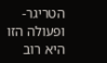הטריגר-ופעולה הזו היא רוב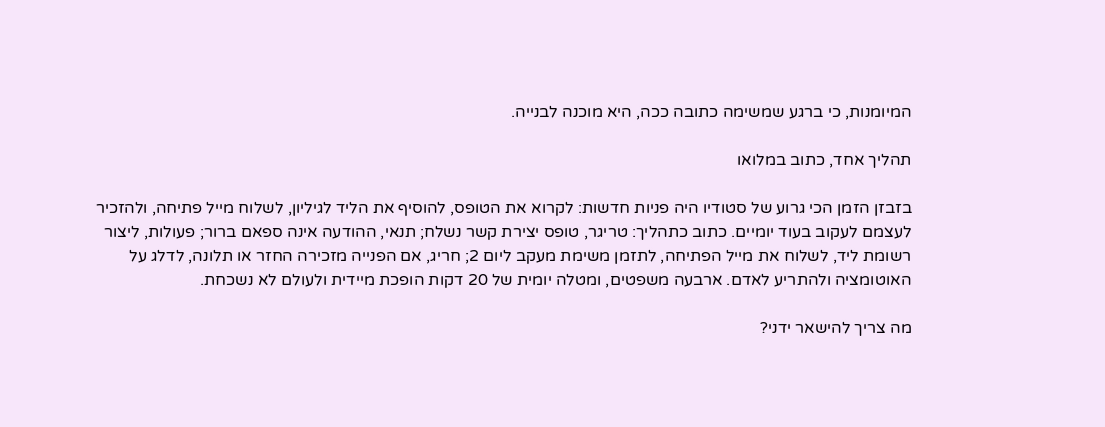המיומנות, כי ברגע שמשימה כתובה ככה, היא מוכנה לבנייה.

תהליך אחד, כתוב במלואו

בזבזן הזמן הכי גרוע של סטודיו היה פניות חדשות: לקרוא את הטופס, להוסיף את הליד לגיליון, לשלוח מייל פתיחה, ולהזכיר לעצמם לעקוב בעוד יומיים. כתוב כתהליך: טריגר, טופס יצירת קשר נשלח; תנאי, ההודעה אינה ספאם ברור; פעולות, ליצור רשומת ליד, לשלוח את מייל הפתיחה, לתזמן משימת מעקב ליום 2; חריג, אם הפנייה מזכירה החזר או תלונה, לדלג על האוטומציה ולהתריע לאדם. ארבעה משפטים, ומטלה יומית של 20 דקות הופכת מיידית ולעולם לא נשכחת.

מה צריך להישאר ידני?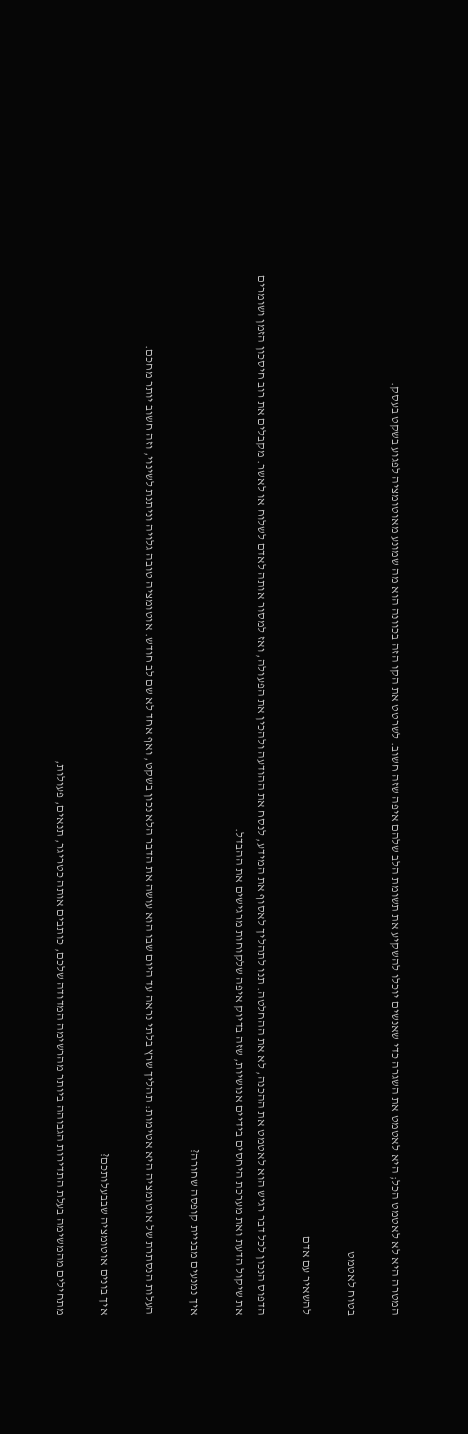המטרה היא לא לאטמט הכל; היא לאטמט את השגרה כדי שאנשים יוכלו להשקיע את תשומת הלב שלהם איפה שזה חשוב. לשרטט את הקו הזה בכוונה הוא מה שמונע מאוטומציה לפגוע בשקט בעסק.

בטוח לאטמט

להשאיר עם אדם

הדפוס הנכון לכל דבר רגיש הוא לאטמט את ההכנה, לא את ההחלטה. תנו לתהליך לאסוף את המידע, לנסח את ההודעה ולהכין את הפעולה, ואז למסור אותה לאדם לשלוח או לאשר. מקבלים את רוב חיסכון הזמן ושומרים את שיקול הדעת ואת מערכת היחסים בידיים אנושיות, שזה בדיוק איפה שלקוחות מרגישים את ההבדל.

איך נמנעים מבניית קופסה שחורה?

העלות הנסתרת של אוטומציה היא אטימות: תהליך שרץ בלתי נראה עד היום שבו הוא עושה את הדבר הלא נכון בשקט, ואף אחד לא שם לב חודש. אוטומציה טובה גלויה וניתנת לשינוי, וזה חשוב יותר מחכם.

איך בונים אוטומציה שבבעלותכם?

מתחילים מהמשימה בעלת התדירות הגבוהה ביותר מהרשימה המדודה שלכם, כותבים אותה כטריגר, תנאים, פעולות,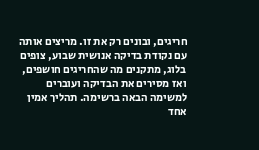חריגים, ובונים רק את זו. מריצים אותה עם נקודת בדיקה אנושית שבוע, צופים בלוג, מתקנים מה שהחריגים חושפים, ואז מסירים את הבדיקה ועוברים למשימה הבאה ברשימה. תהליך אמין אחד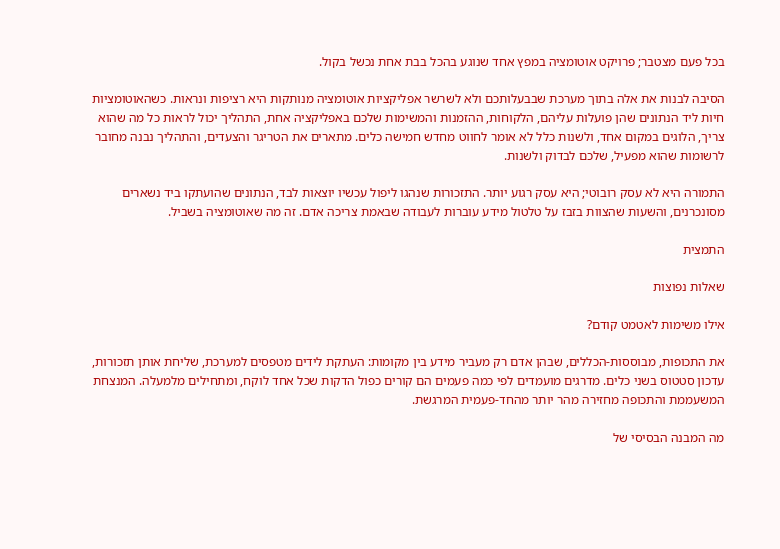בכל פעם מצטבר; פרויקט אוטומציה במפץ אחד שנוגע בהכל בבת אחת נכשל בקול.

הסיבה לבנות את אלה בתוך מערכת שבבעלותכם ולא לשרשר אפליקציות אוטומציה מנותקות היא רציפות ונראות. כשהאוטומציות חיות ליד הנתונים שהן פועלות עליהם, הלקוחות, ההזמנות והמשימות שלכם באפליקציה אחת, התהליך יכול לראות כל מה שהוא צריך, הלוגים במקום אחד, ולשנות כלל לא אומר לחווט מחדש חמישה כלים. מתארים את הטריגר והצעדים, והתהליך נבנה מחובר לרשומות שהוא מפעיל, שלכם לבדוק ולשנות.

התמורה היא לא עסק רובוטי; היא עסק רגוע יותר. התזכורות שנהגו ליפול עכשיו יוצאות לבד, הנתונים שהועתקו ביד נשארים מסונכרנים, והשעות שהצוות בזבז על טלטול מידע עוברות לעבודה שבאמת צריכה אדם. זה מה שאוטומציה בשביל.

התמצית

שאלות נפוצות

אילו משימות לאטמט קודם?

את התכופות, מבוססות-הכללים, שבהן אדם רק מעביר מידע בין מקומות: העתקת לידים מטפסים למערכת, שליחת אותן תזכורות, עדכון סטטוס בשני כלים. מדרגים מועמדים לפי כמה פעמים הם קורים כפול הדקות שכל אחד לוקח, ומתחילים מלמעלה. המנצחת המשעממת והתכופה מחזירה מהר יותר מהחד-פעמית המרגשת.

מה המבנה הבסיסי של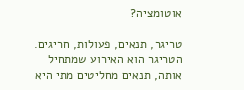אוטומציה?

טריגר, תנאים, פעולות, חריגים. הטריגר הוא האירוע שמתחיל אותה, תנאים מחליטים מתי היא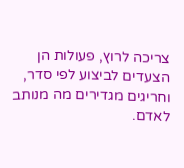צריכה לרוץ, פעולות הן הצעדים לביצוע לפי סדר, וחריגים מגדירים מה מנותב לאדם.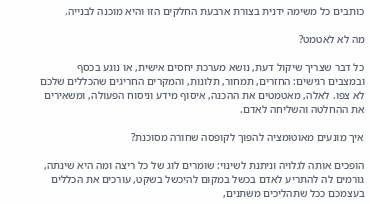כותבים כל משימה ידנית בצורת ארבעת החלקים הזו והיא מוכנה לבנייה.

מה לא לאטמט?

כל דבר שצריך שיקול דעת, נושא מערכת יחסים אישית, או נוגע בכסף ובמצבים רגישים: החזרים, תמחור, תלונות, והמקרים החריגים שהכללים שלכם לא צפו. לאלה, מאטמטים את ההכנה, איסוף מידע וניסוח הפעולה, ומשאירים את ההחלטה והשליחה לאדם.

איך מונעים מאוטומציה להפוך לקופסה שחורה מסוכנת?

הופכים אותה לגלויה וניתנת לשינוי: שומרים לוג של כל ריצה ומה היא שינתה, גורמים לה להתריע לאדם בכשל במקום להיכשל בשקט, עורכים את הכללים בעצמכם ככל שתהליכים משתנים,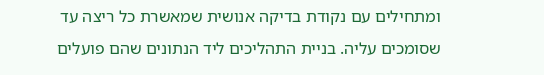ומתחילים עם נקודת בדיקה אנושית שמאשרת כל ריצה עד שסומכים עליה. בניית התהליכים ליד הנתונים שהם פועלים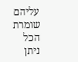עליהם שומרת הכל ניתן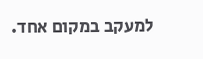למעקב במקום אחד.